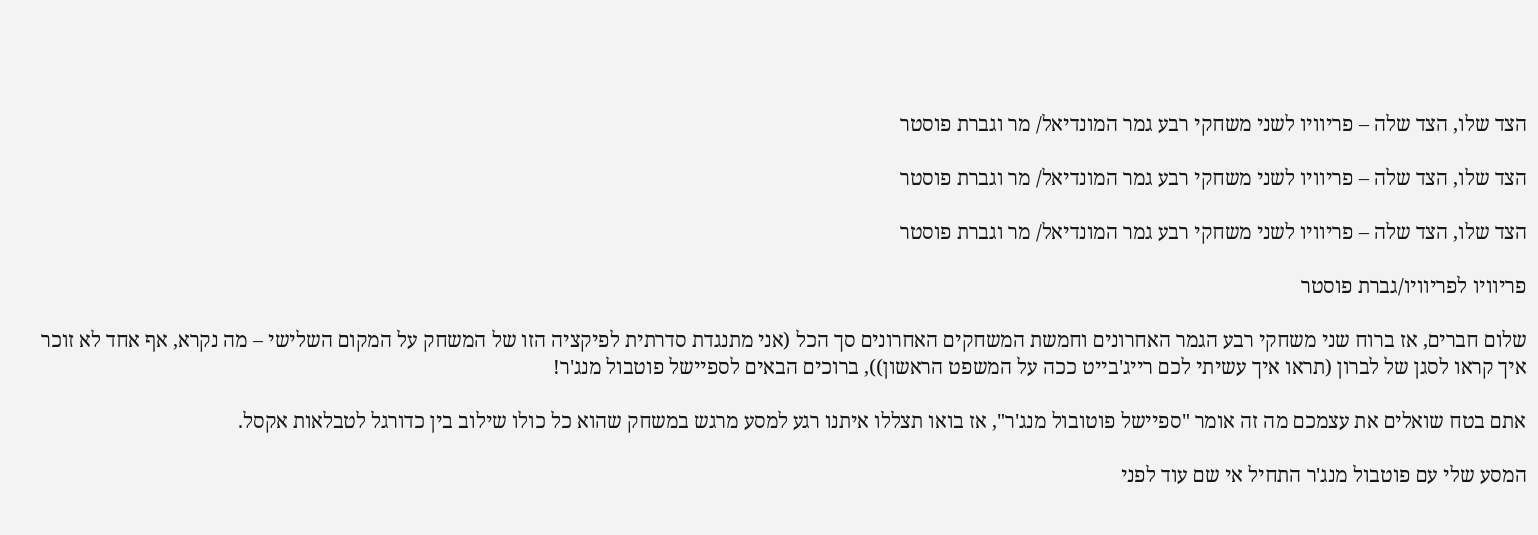הצד שלו, הצד שלה – פריוויו לשני משחקי רבע גמר המונדיאל/ מר וגברת פוסטר

הצד שלו, הצד שלה – פריוויו לשני משחקי רבע גמר המונדיאל/ מר וגברת פוסטר

הצד שלו, הצד שלה – פריוויו לשני משחקי רבע גמר המונדיאל/ מר וגברת פוסטר

פריוויו לפריוויו/גברת פוסטר

שלום חברים, אז ברוח שני משחקי רבע הגמר האחרונים וחמשת המשחקים האחרונים סך הכל (אני מתנגדת סדרתית לפיקציה הזו של המשחק על המקום השלישי – מה נקרא, אף אחד לא זוכר איך קראו לסגן של לברון (תראו איך עשיתי לכם רייג'בייט ככה על המשפט הראשון)), ברוכים הבאים לספיישל פוטבול מנג'ר!

אתם בטח שואלים את עצמכם מה זה אומר "ספיישל פוטובול מנג'ר", אז בואו תצללו איתנו רגע למסע מרגש במשחק שהוא כל כולו שילוב בין כדורגל לטבלאות אקסל.

המסע שלי עם פוטבול מנג'ר התחיל אי שם עוד לפני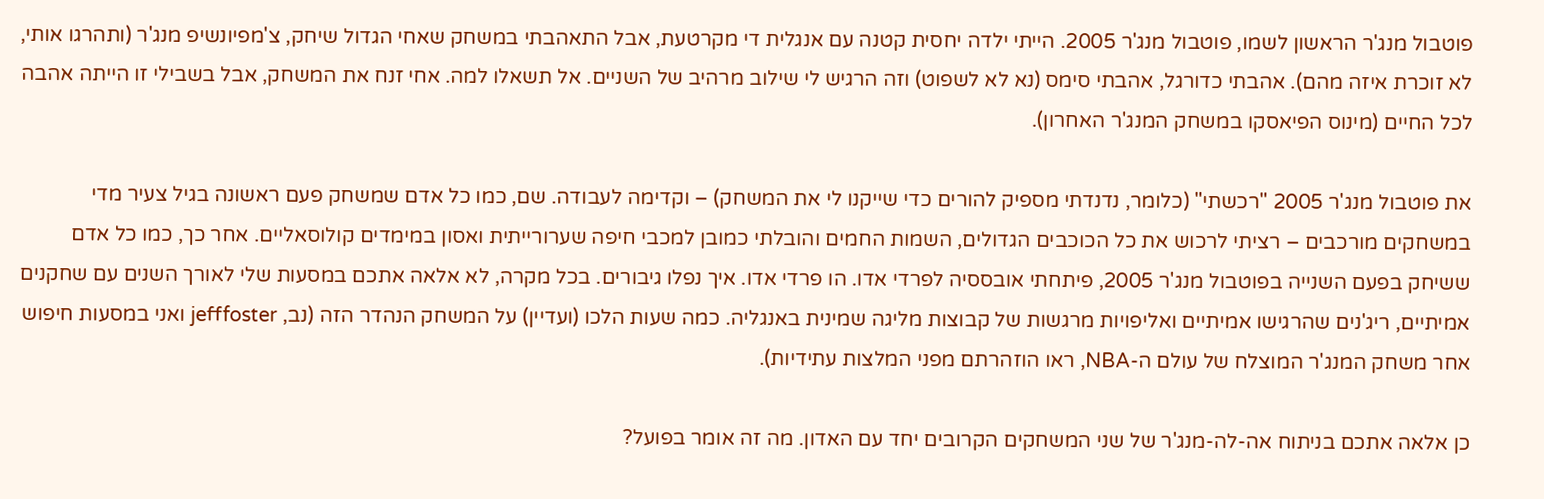פוטבול מנג'ר הראשון לשמו, פוטבול מנג'ר 2005. הייתי ילדה יחסית קטנה עם אנגלית די מקרטעת, אבל התאהבתי במשחק שאחי הגדול שיחק, צ'מפיונשיפ מנג'ר (ותהרגו אותי, לא זוכרת איזה מהם). אהבתי כדורגל, אהבתי סימס (נא לא לשפוט) וזה הרגיש לי שילוב מרהיב של השניים. אל תשאלו למה. אחי זנח את המשחק, אבל בשבילי זו הייתה אהבה לכל החיים (מינוס הפיאסקו במשחק המנג'ר האחרון).

את פוטבול מנג'ר 2005 "רכשתי" (כלומר, נדנדתי מספיק להורים כדי שייקנו לי את המשחק) – וקדימה לעבודה. שם, כמו כל אדם שמשחק פעם ראשונה בגיל צעיר מדי במשחקים מורכבים – רציתי לרכוש את כל הכוכבים הגדולים, השמות החמים והובלתי כמובן למכבי חיפה שערורייתית ואסון במימדים קולוסאליים. אחר כך, כמו כל אדם ששיחק בפעם השנייה בפוטבול מנג'ר 2005, פיתחתי אובססיה לפרדי אדו. הו פרדי אדו. איך נפלו גיבורים. בכל מקרה, לא אלאה אתכם במסעות שלי לאורך השנים עם שחקנים אמיתיים, ריג'נים שהרגישו אמיתיים ואליפויות מרגשות של קבוצות מליגה שמינית באנגליה. כמה שעות הלכו (ועדיין) על המשחק הנהדר הזה (נב, jefffoster ואני במסעות חיפוש אחר משחק המנג'ר המוצלח של עולם ה-NBA, ראו הוזהרתם מפני המלצות עתידיות).

כן אלאה אתכם בניתוח אה-לה-מנג'ר של שני המשחקים הקרובים יחד עם האדון. מה זה אומר בפועל?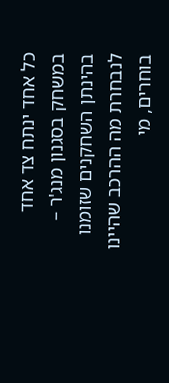כל אחד ינתח צד אחד במשחק בסגנון מנג'ר – בהינתן השחקנים שזומנו לנבחרת מה ההרכב שהיינו בוחרים, מי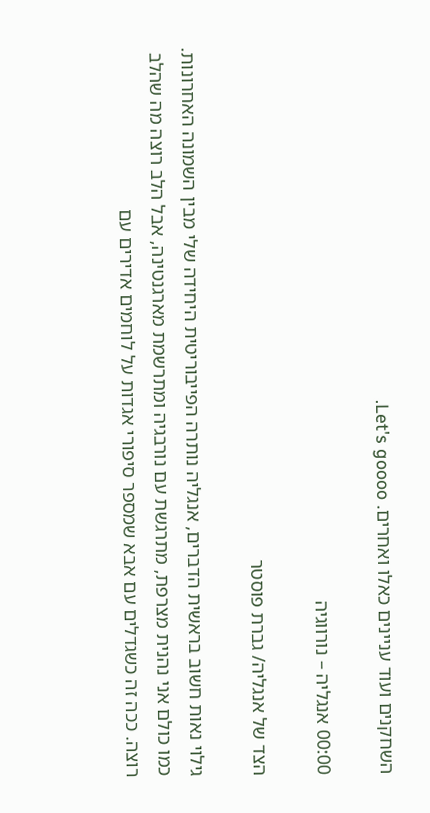השחקנים ועוד עניינים כאלו ואחרים. Let's goooo.

00:00 אנגליה – נורווגיה

הצד של אנגליה/ גברת פוסטר

גילוי נאות חשוב בראשית הדברים, אנגליה נותרה הפייבוריטית היחידה שלי מבין השמונה האחרונות. כמו כולם אני נהנית מצרפת, מתרגשת עם נורבגיה ומתרשמת מארגנטינה, אבל הלב רוצה מה שהלב רוצה. ככה זה כשגדלים עם אבא שמספר סיפורי אגדות על לוחמים אדירים עם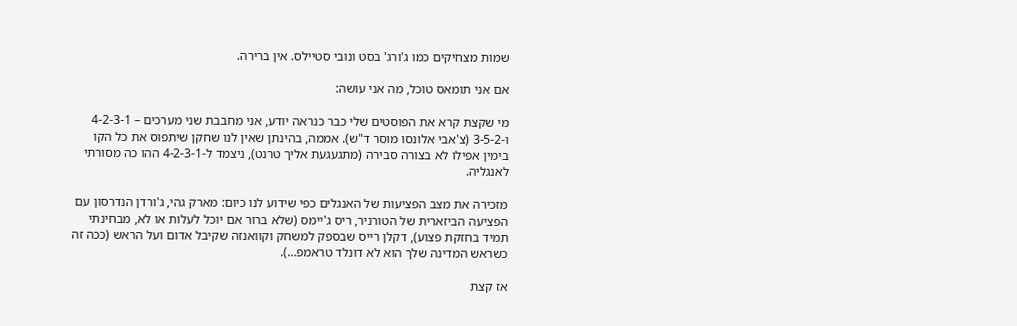שמות מצחיקים כמו ג'ורג' בסט ונובי סטיילס. אין ברירה.

אם אני תומאס טוכל, מה אני עושה:

מי שקצת קרא את הפוסטים שלי כבר כנראה יודע, אני מחבבת שני מערכים – 4-2-3-1 ו-3-5-2 (צ'אבי אלונסו מוסר ד"ש). אממה, בהינתן שאין לנו שחקן שיתפוס את כל הקו בימין אפילו לא בצורה סבירה (מתגעגעת אליך טרנט), ניצמד ל-4-2-3-1 ההו כה מסורתי לאנגליה.

מזכירה את מצב הפציעות של האנגלים כפי שידוע לנו כיום: מארק גהי, ג'ורדן הנדרסון עם הפציעה הביזארית של הטורניר, ריס ג'יימס (שלא ברור אם יוכל לעלות או לא, מבחינתי תמיד בחזקת פצוע), דקלן רייס שבספק למשחק וקוואנזה שקיבל אדום ועל הראש (ככה זה כשראש המדינה שלך הוא לא דונלד טראמפ…).

אז קצת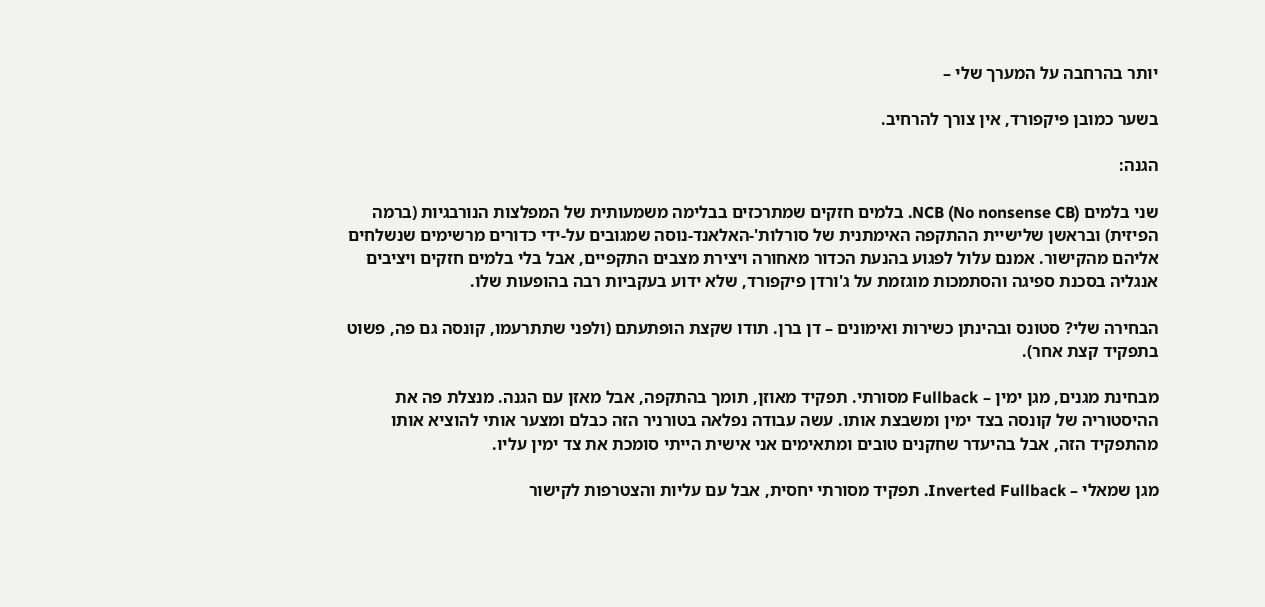יותר בהרחבה על המערך שלי –

בשער כמובן פיקפורד, אין צורך להרחיב.

הגנה:

שני בלמים NCB (No nonsense CB). בלמים חזקים שמתרכזים בבלימה משמעותית של המפלצות הנורבגיות (ברמה הפיזית) ובראשן שלישיית ההתקפה האימתנית של סורלות'-האלאנד-נוסה שמגובים על-ידי כדורים מרשימים שנשלחים אליהם מהקישור. אמנם עלול לפגוע בהנעת הכדור מאחורה ויצירת מצבים התקפיים, אבל בלי בלמים חזקים ויציבים אנגליה בסכנת ספיגה והסתמכות מוגזמת על ג'ורדן פיקפורד, שלא ידוע בעקביות רבה בהופעות שלו.

הבחירה שלי? סטונס ובהינתן כשירות ואימונים – דן ברן. תודו שקצת הופתעתם (ולפני שתתרעמו, קונסה גם פה, פשוט בתפקיד קצת אחר).

מבחינת מגנים, מגן ימין – Fullback מסורתי. תפקיד מאוזן, תומך בהתקפה, אבל מאזן עם הגנה. מנצלת פה את ההיסטוריה של קונסה בצד ימין ומשבצת אותו. עשה עבודה נפלאה בטורניר הזה כבלם ומצער אותי להוציא אותו מהתפקיד הזה, אבל בהיעדר שחקנים טובים ומתאימים אני אישית הייתי סומכת את צד ימין עליו.

מגן שמאלי – Inverted Fullback. תפקיד מסורתי יחסית, אבל עם עליות והצטרפות לקישור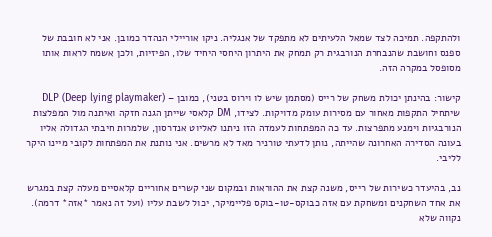ולהתקפה. תמיכה לצד שמאל הלעיתים לא מתפקד של אנגליה. ניקו אוריילי הנהדר כמובן. אני לא חובבת של ספנס וחושבת שהנבחרת הנורבגית רק תמחק את היתרון היחסי היחיד שלו, הפיזיות, ולכן אשמח לראות אותו מסופסל במקרה הזה.

קישור: בהינתן יכולת משחק של רייס (מסתמן שיש לו וירוס בטני), כמובן – DLP (Deep lying playmaker) שיתחיל התקפות מאחור עם מסירות עומק מדויקות. לצידו, DM קלאסי שייתן הגנה חזקה ואיתנה מול המפלצות הנורבגיות וימנע מתפרצות. עד כה המפתחות לעמדה הזו ניתנו לאליוט אנדרסון, שלמרות חיבתי הגדולה אליו בעונה הסדירה האחרונה שהייתה, נותן לדעתי טורניר מאד לא מרשים. אני נותנת את המפתחות לקובי מיינו היקר לליבי.

נב, בהיעדר כשירות של רייס, משנה קצת את ההוראות ובמקום שני קשרים אחוריים קלאסיים מעלה קצת במגרש את אחד השחקנים ומשחקת עם אזה כבוקס-טו-בוקס פליימיקר, יכול לשבת עליו (ועל זה נאמר *אזה* דרמה). נקווה שלא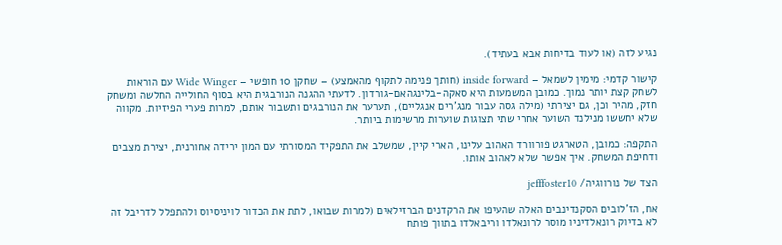נגיע לזה (או לעוד בדיחות אבא בעתיד).

קישור קדמי: מימין לשמאל – inside forward (חותך פנימה לתקוף מהאמצע) – שחקן 10 חופשי – Wide Winger עם הוראות לשחק קצת יותר נמוך. כמובן המשמעות היא סאקה-בלינגהאם-גורדון. לדעתי ההגנה הנורבגית היא בסוף החולייה החלשה ומשחק חזק, מהיר וכן, גם יצירתי (מילה גסה עבור מנג'רים אנגליים), תערער את הנורבגים ותשבור אותם, למרות פערי הפיזיות. מקווה שלא יחששו מנילנד השוער אחרי שתי תצוגות שוערות מרשימות ביותר.

התקפה: כמובן, הטארגט פורוורד האהוב עלינו, הארי קיין, שמשלב את התפקיד המסורתי עם המון ירידה אחורנית, יצירת מצבים ודחיפת המשחק. איך אפשר שלא לאהוב אותו.

הצד של נורווגיה/ jefffoster10

אח, הז'לובים הסקנדינבים האלה שהעיפו את הרקדנים הברזילאים (למרות שבואו, לתת את הכדור לויניסיוס ולהתפלל לדריבל זה לא בדיוק רונאלדיניו מוסר לרונאלדו וריבאלדו בתווך פותח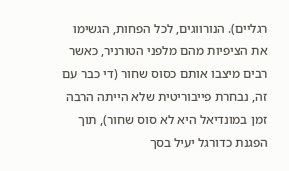רגליים). הנורווגים, לכל הפחות, הגשימו את הציפיות מהם מלפני הטורניר, כאשר רבים מיצבו אותם כסוס שחור (די כבר עם זה, נבחרת פייבוריטית שלא הייתה הרבה זמן במונדיאל היא לא סוס שחור), תוך הפגנת כדורגל יעיל בסך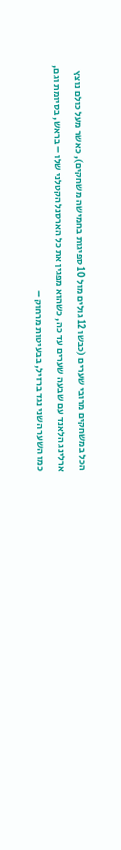הכל במשחקים מרובי שערים (כבשו 12 גולים מול 10 ספיגות בחמישה משחקים), כאשר מעל כולם נוצץ ארלינג הלאנד עם שבעה שערים עד כה, כשהוא מפגין את כל הארסנל הקטלני שלו – בראש, בסיומת וגם, כמו השער השני נגד ברזיל, בבעיטות מרחוק –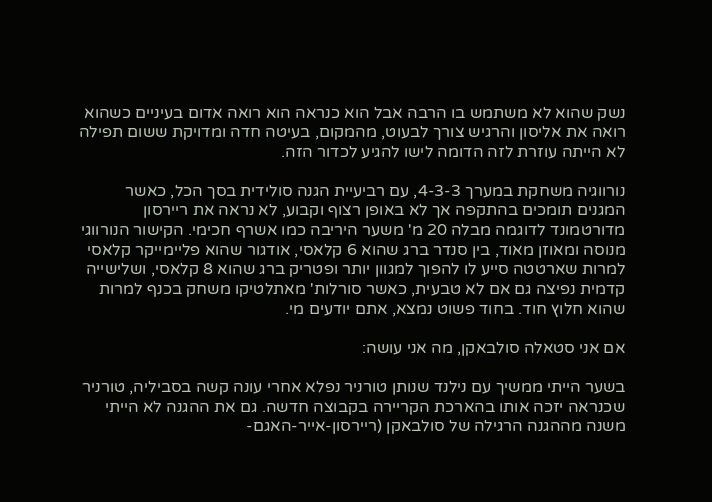נשק שהוא לא משתמש בו הרבה אבל הוא כנראה הוא רואה אדום בעיניים כשהוא רואה את אליסון והרגיש צורך לבעוט, מהמקום, בעיטה חדה ומדויקת ששום תפילה לא הייתה עוזרת לזה הדומה לישו להגיע לכדור הזה.

נורווגיה משחקת במערך 4-3-3, עם רביעיית הגנה סולידית בסך הכל, כאשר המגנים תומכים בהתקפה אך לא באופן רצוף וקבוע, לא נראה את ריירסון מדורטמונד לדוגמה מבלה 20 מ' משער היריבה כמו אשרף חכימי. הקישור הנורווגי מנוסה ומאוזן מאוד, בין סנדר ברג שהוא 6 קלאסי, אודגור שהוא פליימייקר קלאסי למרות שארטטה סייע לו להפוך למגוון יותר ופטריק ברג שהוא 8 קלאסי, ושלישייה קדמית נפיצה גם אם לא טבעית, כאשר סורלות' מאתלטיקו משחק בכנף למרות שהוא חלוץ חוד. בחוד פשוט נמצא, אתם יודעים מי.

אם אני סטאלה סולבאקן, מה אני עושה:

בשער הייתי ממשיך עם נילנד שנותן טורניר נפלא אחרי עונה קשה בסביליה, טורניר שכנראה יזכה אותו בהארכת הקריירה בקבוצה חדשה. גם את ההגנה לא הייתי משנה מההגנה הרגילה של סולבאקן (ריירסון-אייר-האגם-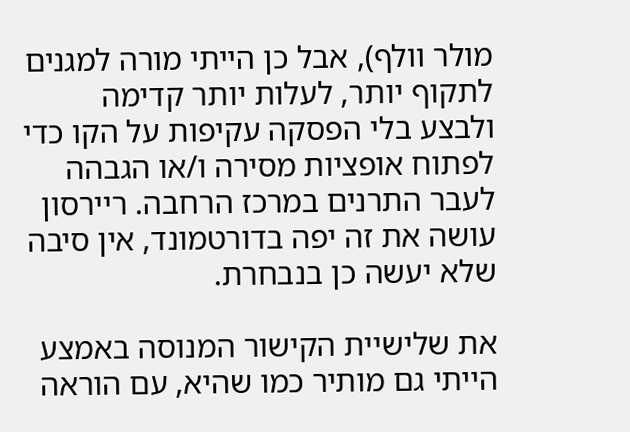מולר וולף), אבל כן הייתי מורה למגנים לתקוף יותר, לעלות יותר קדימה ולבצע בלי הפסקה עקיפות על הקו כדי לפתוח אופציות מסירה ו/או הגבהה לעבר התרנים במרכז הרחבה. ריירסון עושה את זה יפה בדורטמונד, אין סיבה שלא יעשה כן בנבחרת.

את שלישיית הקישור המנוסה באמצע הייתי גם מותיר כמו שהיא, עם הוראה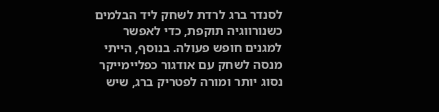לסנדר ברג לרדת לשחק ליד הבלמים כשנורווגיה תוקפת, כדי לאפשר למגנים חופש פעולה. בנוסף, הייתי מנסה לשחק עם אודגור כפליימייקר נסוג יותר ומורה לפטריק ברג, שיש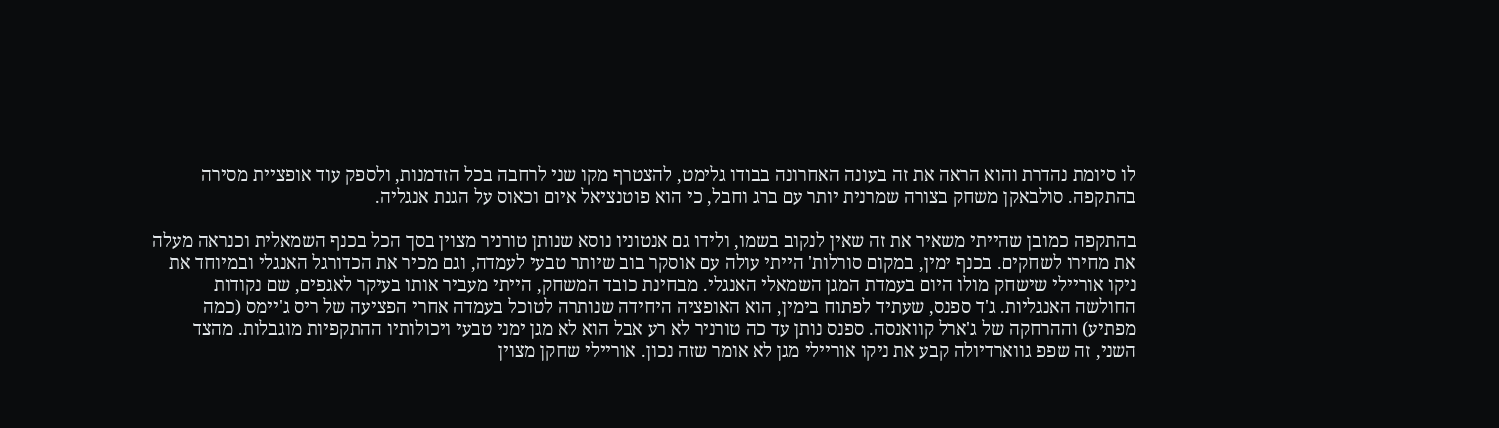לו סיומת נהדרת והוא הראה את זה בעונה האחרונה בבודו גלימט, להצטרף מקו שני לרחבה בכל הזדמנות, ולספק עוד אופציית מסירה בהתקפה. סולבאקן משחק בצורה שמרנית יותר עם ברג וחבל, כי הוא פוטנציאל איום וכאוס על הגנת אנגליה.

בהתקפה כמובן שהייתי משאיר את זה שאין לנקוב בשמו, ולידו גם אנטוניו נוסא שנותן טורניר מצוין בסך הכל בכנף השמאלית וכנראה מעלה את מחירו לשחקים. בכנף ימין, במקום סורלות' הייתי עולה עם אוסקר בוב שיותר טבעי לעמדה, וגם מכיר את הכדורגל האנגלי ובמיוחד את ניקו אוריילי שישחק מולו היום בעמדת המגן השמאלי האנגלי. מבחינת כובד המשחק, הייתי מעביר אותו בעיקר לאגפים, שם נקודות החולשה האנגליות. ג'ד ספנס, שעתיד לפתוח בימין, הוא האופציה היחידה שנותרה לטוכל בעמדה אחרי הפציעה של ריס ג'יימס (כמה מפתיע) וההרחקה של ג'ארל קוואנסה. ספנס נותן עד כה טורניר לא רע אבל הוא לא מגן ימני טבעי ויכולותיו ההתקפיות מוגבלות. מהצד השני, זה שפפ גווארדיולה קבע את ניקו אוריילי מגן לא אומר שזה נכון. אוריילי שחקן מצוין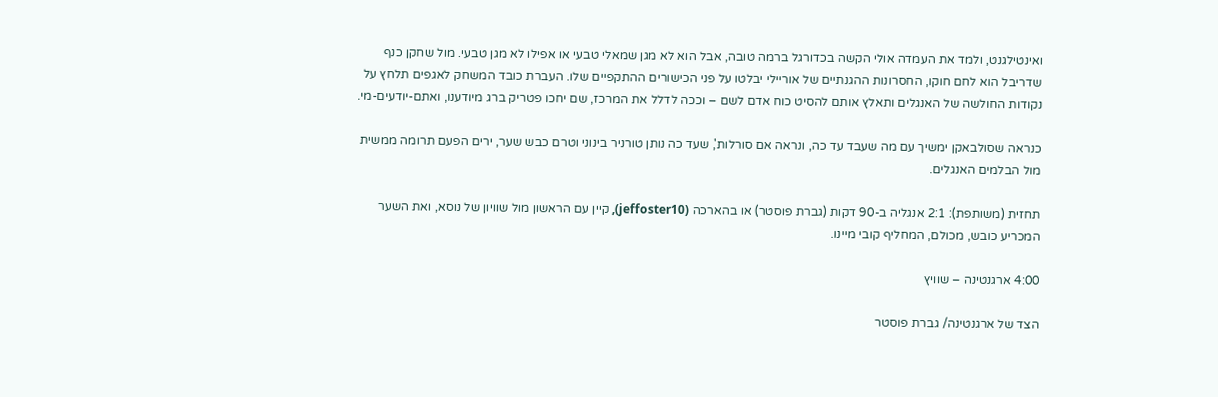ואינטילגנט, ולמד את העמדה אולי הקשה בכדורגל ברמה טובה, אבל הוא לא מגן שמאלי טבעי או אפילו לא מגן טבעי. מול שחקן כנף שדריבל הוא לחם חוקו, החסרונות ההגנתיים של אוריילי יבלטו על פני הכישורים ההתקפיים שלו. העברת כובד המשחק לאגפים תלחץ על נקודות החולשה של האנגלים ותאלץ אותם להסיט כוח אדם לשם – וככה לדלל את המרכז, שם יחכו פטריק ברג מיודענו, ואתם-יודעים-מי.

כנראה שסולבאקן ימשיך עם מה שעבד עד כה, ונראה אם סורלות', שעד כה נותן טורניר בינוני וטרם כבש שער, ירים הפעם תרומה ממשית מול הבלמים האנגלים.

תחזית (משותפת): 2:1 אנגליה ב-90 דקות (גברת פוסטר) או בהארכה (jeffoster10), קיין עם הראשון מול שוויון של נוסא, ואת השער המכריע כובש, מכולם, המחליף קובי מיינו.

4:00 ארגנטינה – שוויץ

הצד של ארגנטינה/ גברת פוסטר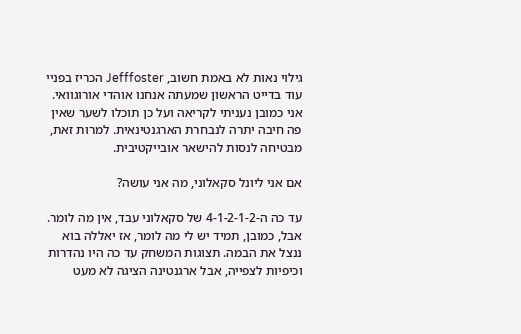גילוי נאות לא באמת חשוב, Jefffoster הכריז בפניי עוד בדייט הראשון שמעתה אנחנו אוהדי אורוגוואי. אני כמובן נעניתי לקריאה ועל כן תוכלו לשער שאין פה חיבה יתרה לנבחרת הארגנטינאית. למרות זאת, מבטיחה לנסות להישאר אובייקטיבית.

אם אני ליונל סקאלוני, מה אני עושה?

עד כה ה-4-1-2-1-2 של סקאלוני עבד, אין מה לומר. אבל, כמובן, תמיד יש לי מה לומר, אז יאללה בוא ננצל את הבמה. תצוגות המשחק עד כה היו נהדרות וכיפיות לצפייה, אבל ארגנטינה הציגה לא מעט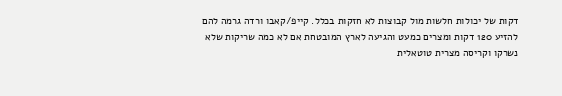דקות של יכולות חלשות מול קבוצות לא חזקות בכלל. קייפ/קאבו ורדה גרמה להם להזיע 120 דקות ומצרים כמעט והגיעה לארץ המובטחת אם לא כמה שריקות שלא נשרקו וקריסה מצרית טוטאלית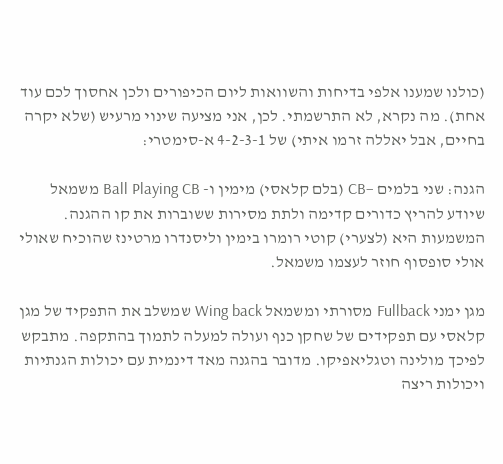(כולנו שמענו אלפי בדיחות והשוואות ליום הכיפורים ולכן אחסוך לכם עוד אחת). מה נקרא, לא התרשמתי. לכן, אני מציעה שינוי מרעיש (שלא יקרה בחיים, אבל יאללה זרמו איתי) של 4-2-3-1 א-סימטרי:

הגנה: שני בלמים –CB (בלם קלאסי) מימין ו- Ball Playing CB משמאל שיודע להריץ כדורים קדימה ולתת מסירות ששוברות את קו ההגנה. המשמעות היא (לצערי) קוטי רומרו בימין וליסנדרו מרטינז שהוכיח שאולי אולי סופסוף חוזר לעצמו משמאל.

מגן ימני Fullback מסורתי ומשמאל Wing back שמשלב את התפקיד של מגן קלאסי עם תפקידים של שחקן כנף ועולה למעלה לתמוך בהתקפה. מתבקש לפיכך מולינה וטגליאפיקו. מדובר בהגנה מאד דינמית עם יכולות הגנתיות ויכולות ריצה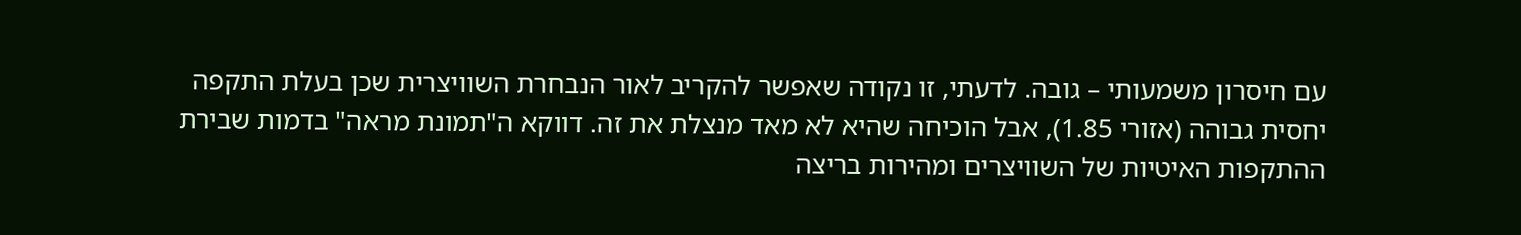עם חיסרון משמעותי – גובה. לדעתי, זו נקודה שאפשר להקריב לאור הנבחרת השוויצרית שכן בעלת התקפה יחסית גבוהה (אזורי 1.85), אבל הוכיחה שהיא לא מאד מנצלת את זה. דווקא ה"תמונת מראה" בדמות שבירת ההתקפות האיטיות של השוויצרים ומהירות בריצה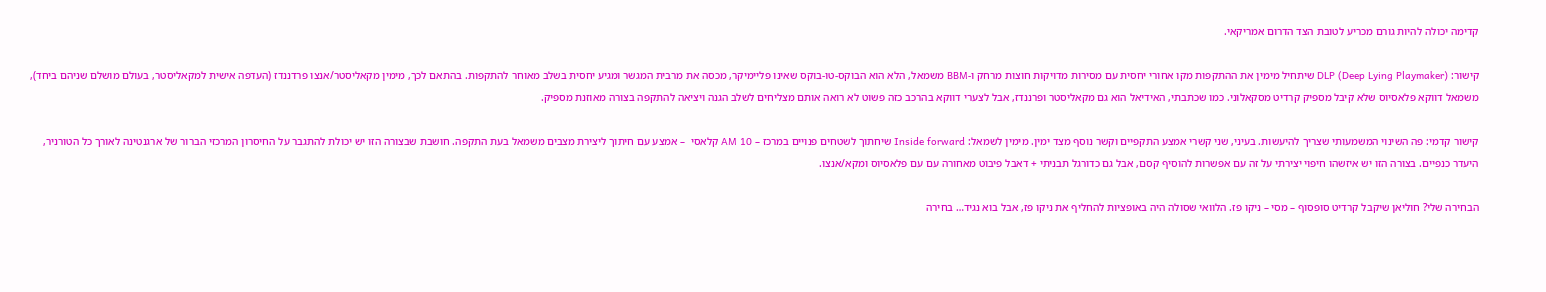קדימה יכולה להיות גורם מכריע לטובת הצד הדרום אמריקאי.

קישור: DLP (Deep Lying Playmaker) שיתחיל מימין את ההתקפות מקו אחורי יחסית עם מסירות מדויקות חוצות מרחק ו-BBM משמאל, הלא הוא הבוקס-טו-בוקס שאינו פליימיקר, מכסה את מרבית המגשר ומגיע יחסית בשלב מאוחר להתקפות. בהתאם לכך, מימין מקאליסטר/אנצו פרדננדז (העדפה אישית למקאליסטר, בעולם מושלם שניהם ביחד), משמאל דווקא פלאסיוס שלא קיבל מספיק קרדיט מסקאלוני. כמו שכתבתי, האידיאל הוא גם מקאליסטר ופרננדז, אבל לצערי דווקא בהרכב כזה פשוט לא רואה אותם מצליחים לשלב הגנה ויציאה להתקפה בצורה מאוזנת מספיק.

קישור קדמי: פה השינוי המשמעותי שצריך להיעשות. בעיני, שני קשרי אמצע התקפיים וקשר נוסף מצד ימין. מימין לשמאל: Inside forward שיחתוך לשטחים פנויים במרכז – AM 10 קלאסי  – אמצע עם חיתוך ליצירת מצבים משמאל בעת התקפה. חושבת שבצורה הזו יש יכולת להתגבר על החיסרון המרכזי הברור של ארגנטינה לאורך כל הטורניר, היעדר כנפיים. בצורה הזו יש איזשהו חיפוי יצירתי על זה עם אפשרות להוסיף קסם, אבל גם כדורגל תבניתי + דאבל פיבוט מאחורה עם עם פלאסיוס ומקא/אנצו.

הבחירה שלי? חוליאן שיקבל קרדיט סופסוף – מסי – ניקו פז. הלוואי שסולה היה באופציות להחליף את ניקו פז, אבל בוא נגיד… בחירה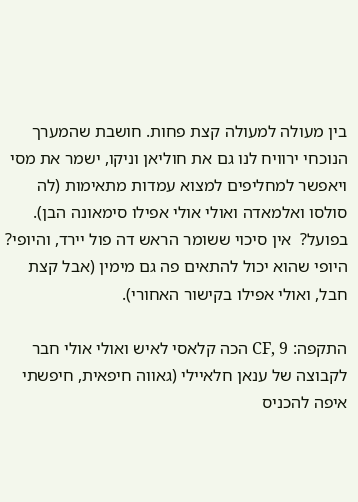בין מעולה למעולה קצת פחות. חושבת שהמערך הנוכחי ירוויח לנו גם את חוליאן וניקו, ישמר את מסי ויאפשר למחליפים למצוא עמדות מתאימות (לה סולסו ואלמאדה ואולי אולי אפילו סימאונה הבן). בפועל?  אין סיכוי ששומר הראש דה פול יירד, והיופי? היופי שהוא יכול להתאים פה גם מימין (אבל קצת חבל, ואולי אפילו בקישור האחורי).

התקפה: CF, 9 הכה קלאסי לאיש ואולי אולי חבר לקבוצה של ענאן חלאיילי (גאווה חיפאית, חיפשתי איפה להכניס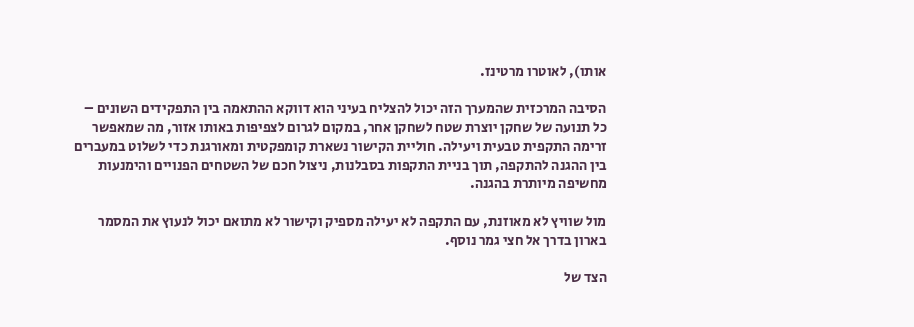אותו), לאוטרו מרטינז.

הסיבה המרכזית שהמערך הזה יכול להצליח בעיני הוא דווקא ההתאמה בין התפקידים השונים – כל תנועה של שחקן יוצרת שטח לשחקן אחר, במקום לגרום לצפיפות באותו אזור, מה שמאפשר זרימה התקפית טבעית ויעילה. חוליית הקישור נשארת קומפקטית ומאורגנת כדי לשלוט במעברים בין ההגנה להתקפה, תוך בניית התקפות בסבלנות, ניצול חכם של השטחים הפנויים והימנעות מחשיפה מיותרת בהגנה.

מול שוויץ לא מאוזנת, עם התקפה לא יעילה מספיק וקישור לא מתואם יכול לנעוץ את המסמר בארון בדרך אל חצי גמר נוסף.

הצד של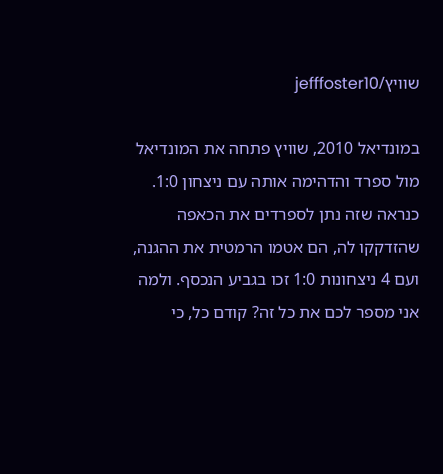שוויץ/jefffoster10

במונדיאל 2010, שוויץ פתחה את המונדיאל מול ספרד והדהימה אותה עם ניצחון 1:0. כנראה שזה נתן לספרדים את הכאפה שהזדקקו לה, הם אטמו הרמטית את ההגנה, ועם 4 ניצחונות 1:0 זכו בגביע הנכסף. ולמה אני מספר לכם את כל זה? קודם כל, כי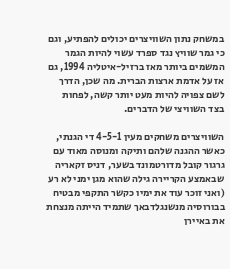במשחק נתון השוויצרים יכולים להפתיע, וגם כי גמר שוויץ נגד ספרד עשוי להיות הגמר המשמים ביותר מאז ברזיל-איטליה 1994, גם אז על אדמת ארצות הברית. מה שכן, הדרך לשם צפויה להיות מעט יותר קשה, לפחות בצד השוויצי של הדברים.

השוויצרים משחקים מעין 4-5-1 די הגנתי, כאשר ההגנה שלהם ותיקה ומנוסה מאוד עם גרגור קובל מדורטמונד בשער, דניס זקאריה שבאמצע הקריירה גילה שהוא מגן ימני לא רע (ואני זוכר עוד את ימיו כקשר התקפי מבטיח בבורוסיה מנשנגלדבאך שתמיד הייתה מנצחת את באיירן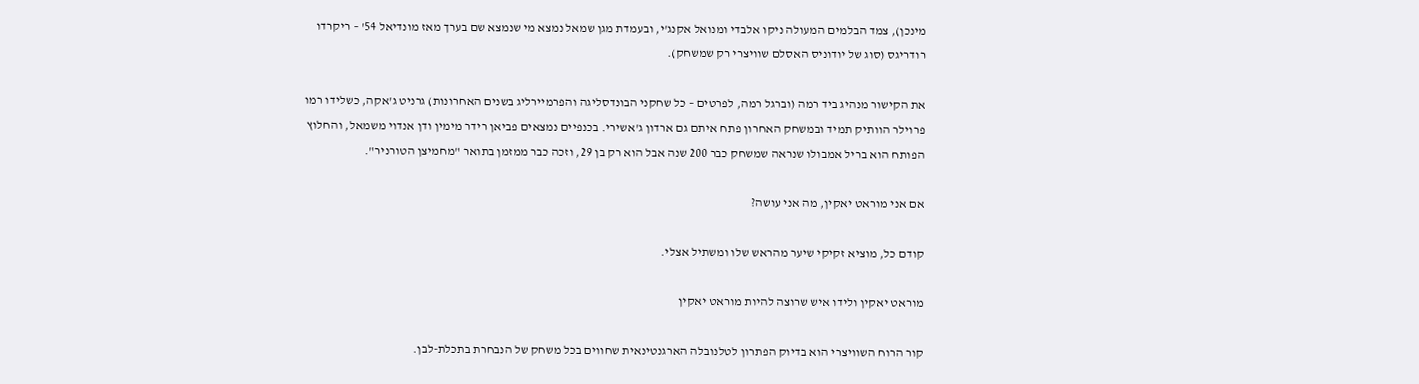מינכן), צמד הבלמים המעולה ניקו אלבדי ומנואל אקנג'י, ובעמדת מגן שמאל נמצא מי שנמצא שם בערך מאז מונדיאל 54' – ריקרדו רודריגס (סוג של יודוניס האסלם שוויצרי רק שמשחק).

את הקישור מנהיג ביד רמה (וברגל רמה, לפרטים – כל שחקני הבונדסליגה והפרמיירליג בשנים האחרונות) גרניט ג'אקה, כשלידו רמו פרוילר הוותיק תמיד ובמשחק האחרון פתח איתם גם ארדון ג'אשירי. בכנפיים נמצאים פביאן רידר מימין ודן אנדוי משמאל, והחלוץ הפותח הוא בריל אמבולו שנראה שמשחק כבר 200 שנה אבל הוא רק בן 29, וזכה כבר ממזמן בתואר "מחמיצן הטורניר".

אם אני מוראט יאקין, מה אני עושה?

קודם כל, מוציא זקיקי שיער מהראש שלו ומשתיל אצלי.

מוראט יאקין ולידו איש שרוצה להיות מוראט יאקין

קור הרוח השוויצרי הוא בדיוק הפתרון לטלנובלה הארגנטינאית שחווים בכל משחק של הנבחרת בתכלת-לבן.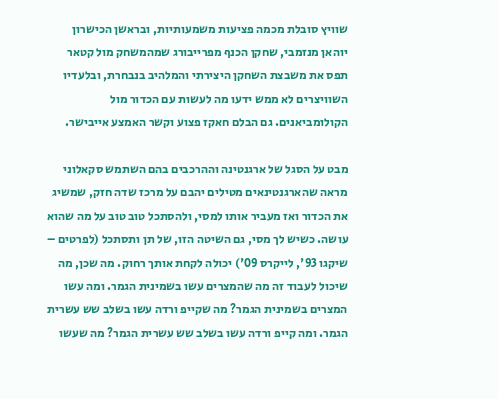שוויץ סובלת מכמה פציעות משמעותיות, ובראשן הכישרון יוהאן מנזמבי, שחקן הכנף מפרייבורג שמהמשחק מול קטאר תפס את משבצת השחקן היצירתי והמלהיב בנבחרת, ובלעדיו השוויצרים לא ממש ידעו מה לעשות עם הכדור מול הקולומביאנים. גם הבלם חאקז פצוע וקשר האמצע אייבישר.

מבט על הסגל של ארגנטינה וההרכבים בהם השתמש סקאלוני מראה שהארגנטינאים מטילים יהבם על מרכז שדה חזק, שמשיג את הכדור ואז מעביר אותו למסי, ולהסתכל טוב טוב על מה שהוא עושה. כשיש לך מסי, גם השיטה הזו, של תן ותסתכל (לפרטים – שיקגו 93', לייקרס 09') יכולה לקחת אותך רחוק. מה שכן, מה שיכול לעבוד זה מה שהמצרים עשו בשמינית הגמר. ומה עשו המצרים בשמינית הגמר? מה שקייפ ורדה עשו בשלב שש עשרית הגמר. ומה קייפ ורדה עשו בשלב שש עשרית הגמר? מה שעשו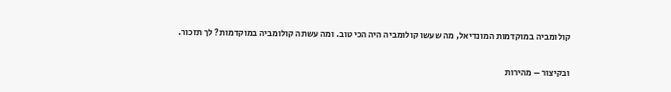קולומביה במוקדמות המונדיאל, מה שעשו קולומביה היה הכי טוב. ומה עשתה קולומביה במוקדמות? לך תזכור.

ובקיצור – מהירות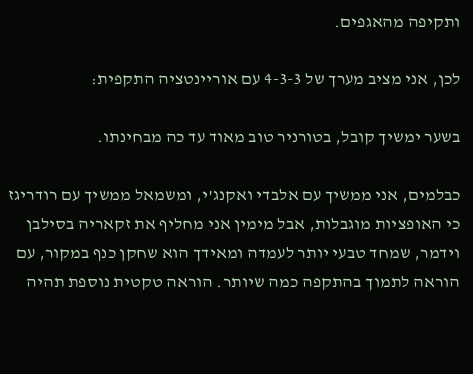ותקיפה מהאגפים.

לכן, אני מציב מערך של 4-3-3 עם אוריינטציה התקפית:

בשער ימשיך קובל, בטורניר טוב מאוד עד כה מבחינתו.

כבלמים, אני ממשיך עם אלבדי ואקנג'י, ומשמאל ממשיך עם רודריגז כי האופציות מוגבלות, אבל מימין אני מחליף את זקאריה בסילבן וידמר, שמחד טבעי יותר לעמדה ומאידך הוא שחקן כנף במקור, עם הוראה לתמוך בהתקפה כמה שיותר. הוראה טקטית נוספת תהיה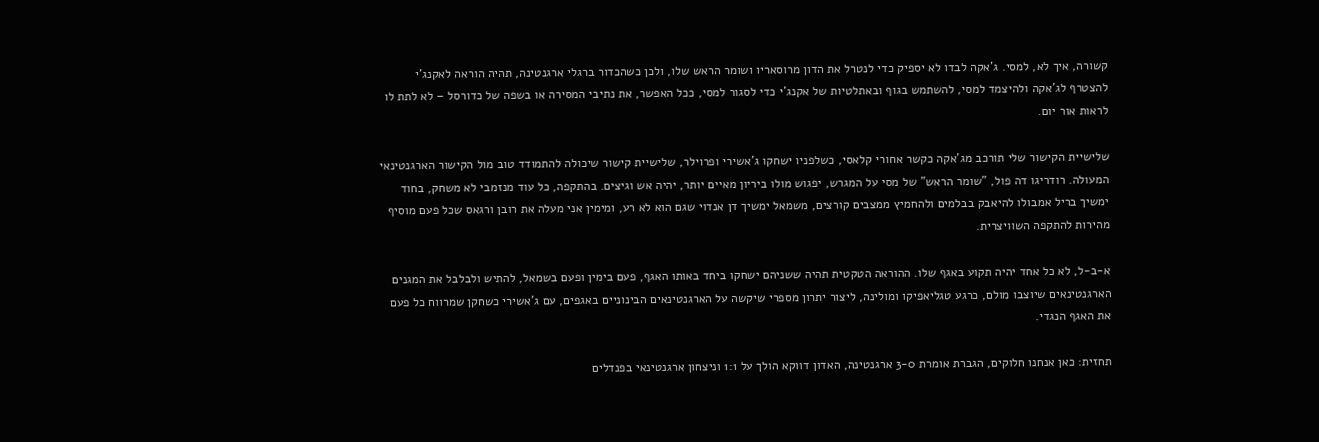קשורה, איך לא, למסי. ג'אקה לבדו לא יספיק כדי לנטרל את הדון מרוסאריו ושומר הראש שלו, ולכן כשהכדור ברגלי ארגנטינה, תהיה הוראה לאקנג'י להצטרף לג'אקה ולהיצמד למסי, להשתמש בגוף ובאתלטיות של אקנג'י כדי לסגור למסי, ככל האפשר, את נתיבי המסירה או בשפה של כדורסל – לא לתת לו לראות אור יום.

שלישיית הקישור שלי תורכב מג'אקה כקשר אחורי קלאסי, כשלפניו ישחקו ג'אשירי ופרוילר, שלישיית קישור שיכולה להתמודד טוב מול הקישור הארגנטינאי המעולה. רודריגו דה פול, "שומר הראש" של מסי על המגרש, יפגוש מולו ביריון מאיים יותר, יהיה אש וגיצים. בהתקפה, כל עוד מנזמבי לא משחק, בחוד ימשיך בריל אמבולו להיאבק בבלמים ולהחמיץ ממצבים קורצים, משמאל ימשיך דן אנדוי שגם הוא לא רע, ומימין אני מעלה את רובן ורגאס שכל פעם מוסיף מהירות להתקפה השוויצרית.

א-ב-ל, לא כל אחד יהיה תקוע באגף שלו. ההוראה הטקטית תהיה ששניהם ישחקו ביחד באותו האגף, פעם בימין ופעם בשמאל, להתיש ולבלבל את המגנים הארגנטינאים שיוצבו מולם, כרגע טגליאפיקו ומולינה, ליצור יתרון מספרי שיקשה על הארגנטינאים הבינוניים באגפים, עם ג'אשירי כשחקן שמרווח כל פעם את האגף הנגדי.

תחזית: כאן אנחנו חלוקים, הגברת אומרת 3-0 ארגנטינה, האדון דווקא הולך על 1:1 וניצחון ארגנטינאי בפנדלים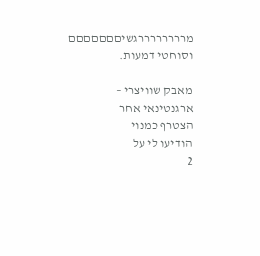מררררררררגשיםםםםםםם וסוחטי דמעות.

מאבק שוויצרי – ארגנטינאי אחר
הצטרף כמנוי
הודיעו לי על
2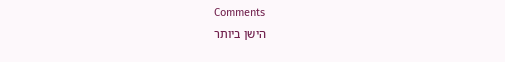Comments
הישן ביותר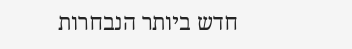חדש ביותר הנבחרות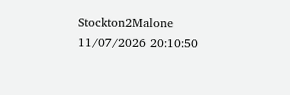Stockton2Malone
11/07/2026 20:10:50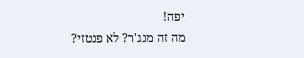יפה!
מה זה מנג'ר? לא פנטזי?